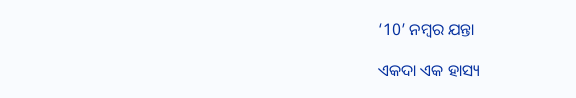‘10’ ନମ୍ବର ଯନ୍ତା

ଏକଦା ଏକ ହାସ୍ୟ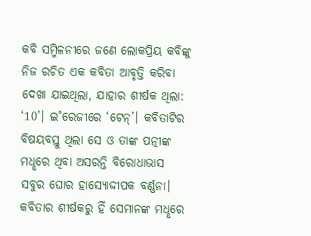କବି ସମ୍ମିଳନୀରେ ଜଣେ ଲୋକପ୍ରିୟ କବିଙ୍କୁ ନିଜ ରଚିତ ଏକ କବିତା ଆବୃତ୍ତି କରିବା ଦେଖା ଯାଇଥିଲା, ଯାହାର ଶୀର୍ଷକ ଥିଲା: ‘10’। ଇ˚ରେଜୀରେ ‘ଟେନ୍‌’। କବିତାଟିର ବିଷୟବସ୍ତୁ ଥିଲା ସେ ଓ ତାଙ୍କ ପତ୍ନୀଙ୍କ ମଧୢରେ ଥିବା ଅସରନ୍ତି ବିରୋଧାଭାସ ସବୁର ଘୋର ହାସ୍ୟୋଦ୍ଦୀପକ ବର୍ଣ୍ଣନା। କବିତାର ଶୀର୍ଷକରୁ ହିଁ ସେମାନଙ୍କ ମଧୢରେ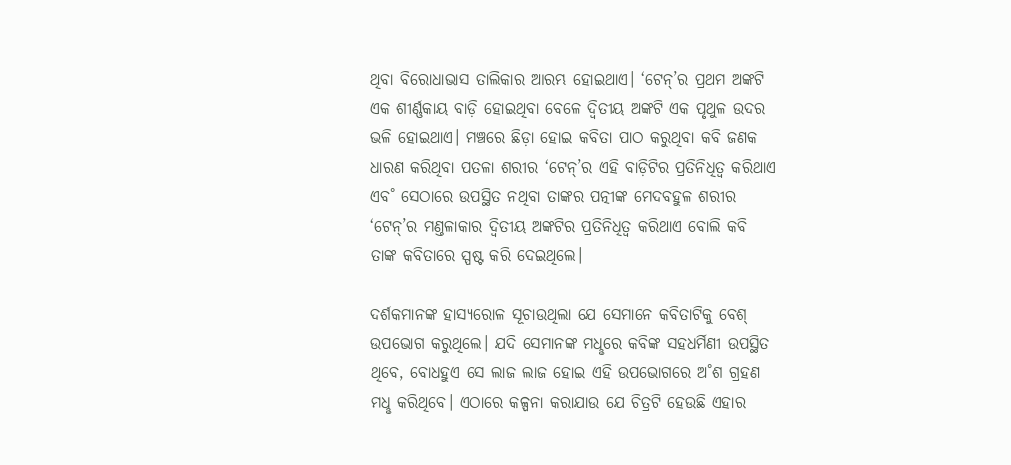ଥିବା ବିରୋଧାଭାସ ତାଲିକାର ଆରମ୍ଭ ହୋଇଥାଏ। ‘ଟେନ୍‌’ର ପ୍ରଥମ ଅଙ୍କଟି ଏକ ଶୀର୍ଣ୍ଣକାୟ ବାଡ଼ି ହୋଇଥିବା ବେଳେ ଦ୍ବିତୀୟ ଅଙ୍କଟି ଏକ ପୃଥୁଳ ଉଦର ଭଳି ହୋଇଥାଏ। ମଞ୍ଚରେ ଛିଡ଼ା ହୋଇ କବିତା ପାଠ କରୁଥିବା କବି ଜଣକ ଧାରଣ କରିଥିବା ପତଳା ଶରୀର ‘ଟେନ୍‌’ର ଏହି ବାଡ଼ିଟିର ପ୍ରତିନିଧିତ୍ବ କରିଥାଏ ଏବ˚ ସେଠାରେ ଉପସ୍ଥିତ ନଥିବା ତାଙ୍କର ପତ୍ନୀଙ୍କ ମେଦବହୁଳ ଶରୀର ‘ଟେନ୍‌’ର ମଣ୍ତଳାକାର ଦ୍ବିତୀୟ ଅଙ୍କଟିର ପ୍ରତିନିଧିତ୍ବ କରିଥାଏ ବୋଲି କବି ତାଙ୍କ କବିତାରେ ସ୍ପଷ୍ଟ କରି ଦେଇଥିଲେ।

ଦର୍ଶକମାନଙ୍କ ହାସ୍ୟରୋଳ ସୂଚାଉଥିଲା ଯେ ସେମାନେ କବିତାଟିକୁ ବେଶ୍‌ ଉପଭୋଗ କରୁଥିଲେ। ଯଦି ସେମାନଙ୍କ ମଧୢରେ କବିଙ୍କ ସହଧର୍ମିଣୀ ଉପସ୍ଥିତ ଥିବେ, ବୋଧହୁଏ ସେ ଲାଜ ଲାଜ ହୋଇ ଏହି ଉପଭୋଗରେ ଅ˚ଶ ଗ୍ରହଣ ମଧୢ କରିଥିବେ। ଏଠାରେ କଳ୍ପନା କରାଯାଉ ଯେ ଚିତ୍ରଟି ହେଉଛି ଏହାର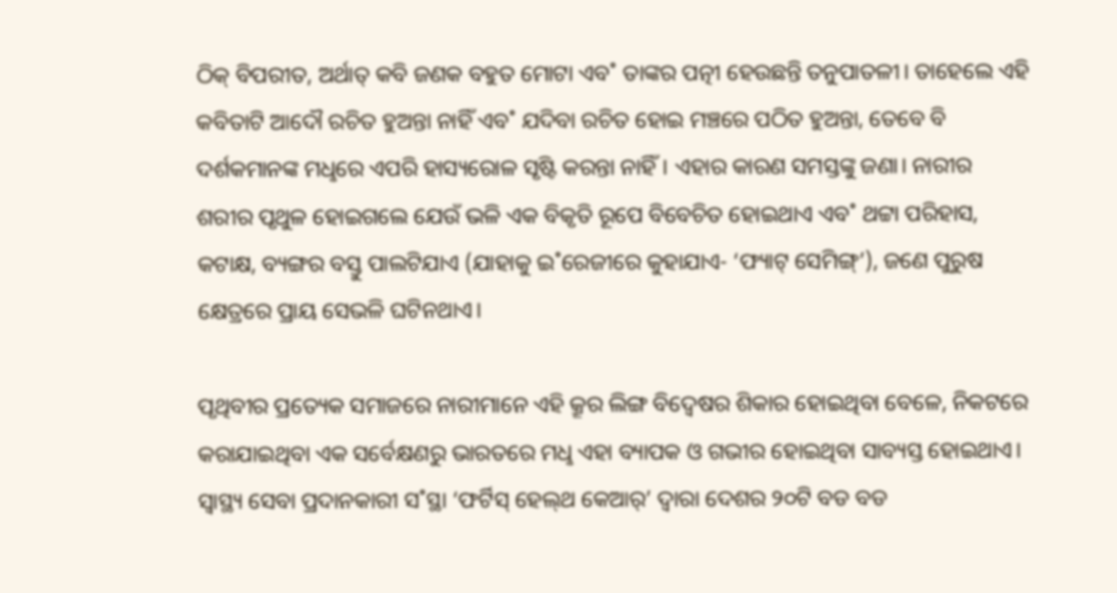ଠିକ୍‌ ବିପରୀତ, ଅର୍ଥାତ୍‌ କବି ଜଣକ ବହୁତ ମୋଟା ଏବ˚ ତାଙ୍କର ପତ୍ନୀ ହେଉଛନ୍ତି ତନୁପାତଳୀ। ତାହେଲେ ଏହି କବିତାଟି ଆଦୌ ରଚିତ ହୁଅନ୍ତା ନାହିଁ ଏବ˚ ଯଦିବା ରଚିତ ହୋଇ ମଞ୍ଚରେ ପଠିତ ହୁଅନ୍ତା, ତେବେ ବି ଦର୍ଶକମାନଙ୍କ ମଧୢରେ ଏପରି ହାସ୍ୟରୋଳ ସୃଷ୍ଟି କରନ୍ତା ନାହିଁ। ଏହାର କାରଣ ସମସ୍ତଙ୍କୁ ଜଣା। ନାରୀର ଶରୀର ପୃଥୁଳ ହୋଇଗଲେ ଯେଉଁ ଭଳି ଏକ ବିକୃତି ରୂପେ ବିବେଚିତ ହୋଇଥାଏ ଏବ˚ ଥଟ୍ଟା ପରିହାସ, କଟାକ୍ଷ, ବ୍ୟଙ୍ଗର ବସ୍ତୁ ପାଲଟିଯାଏ (ଯାହାକୁ ଇ˚ରେଜୀରେ କୁହାଯାଏ- ‘ଫ୍ୟାଟ୍‌ ସେମିଙ୍ଗ୍‌’), ଜଣେ ପୁରୁଷ କ୍ଷେତ୍ରରେ ପ୍ରାୟ ସେଭଳି ଘଟିନଥାଏ।

ପୃଥିବୀର ପ୍ରତ୍ୟେକ ସମାଜରେ ନାରୀମାନେ ଏହି କ୍ରୂର ଲିଙ୍ଗ ବିଦ୍ବେଷର ଶିକାର ହୋଇଥିବା ବେଳେ, ନିକଟରେ କରାଯାଇଥିବା ଏକ ସର୍ବେକ୍ଷଣରୁ ଭାରତରେ ମଧୢ ଏହା ବ୍ୟାପକ ଓ ଗଭୀର ହୋଇଥିବା ସାବ୍ୟସ୍ତ ହୋଇଥାଏ। ସ୍ବାସ୍ଥ୍ୟ ସେବା ପ୍ରଦାନକାରୀ ସ˚ସ୍ଥା ‘ଫର୍ଟିସ୍‌ ହେଲ୍‌ଥ କେଆର‌୍‌’ ଦ୍ବାରା ଦେଶର ୨୦ଟି ବଡ ବଡ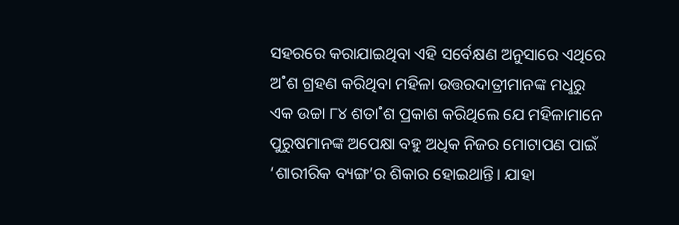ସହରରେ କରାଯାଇଥିବା ଏହି ସର୍ବେକ୍ଷଣ ଅନୁସାରେ ଏଥିରେ ଅ˚ଶ ଗ୍ରହଣ କରିଥିବା ମହିଳା ଉତ୍ତରଦାତ୍ରୀମାନଙ୍କ ମଧୢରୁ ଏକ ଉଚ୍ଚା ୮୪ ଶତା˚ଶ ପ୍ରକାଶ କରିଥିଲେ ଯେ ମହିଳାମାନେ ପୁରୁଷମାନଙ୍କ ଅପେକ୍ଷା ବହୁ ଅଧିକ ନିଜର ମୋଟାପଣ ପାଇଁ ‘ଶାରୀରିକ ବ୍ୟଙ୍ଗ’ର ଶିକାର ହୋଇଥାନ୍ତି। ଯାହା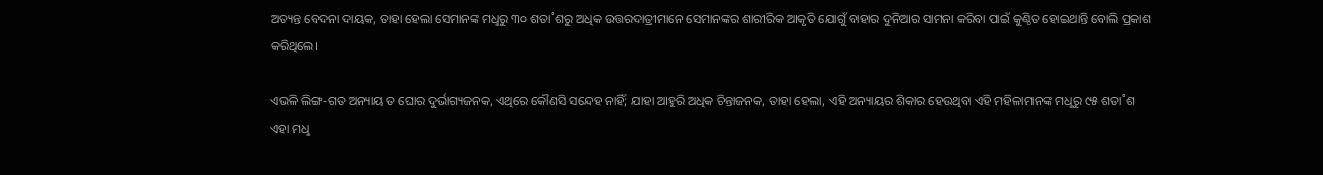ଅତ୍ୟନ୍ତ ବେଦନା ଦାୟକ, ତାହା ହେଲା ସେମାନଙ୍କ ମଧୢରୁ ୩୦ ଶତା˚ଶରୁ ଅଧିକ ଉତ୍ତରଦାତ୍ରୀମାନେ ସେମାନଙ୍କର ଶାରୀରିକ ଆକୃତି ଯୋଗୁଁ ବାହାର ଦୁନିଆର ସାମନା କରିବା ପାଇଁ କୁଣ୍ଠିତ ହୋଇଥାନ୍ତି ବୋଲି ପ୍ରକାଶ କରିଥିଲେ।

ଏଭଳି ଲିଙ୍ଗ-ଗତ ଅନ୍ୟାୟ ତ ଘୋର ଦୁର୍ଭାଗ୍ୟଜନକ, ଏଥିରେ କୌଣସି ସନ୍ଦେହ ନାହିଁ; ଯାହା ଆହୁରି ଅଧିକ ଚିନ୍ତାଜନକ, ତାହା ହେଲା, ଏହି ଅନ୍ୟାୟର ଶିକାର ହେଉଥିବା ଏହି ମହିଳାମାନଙ୍କ ମଧୢରୁ ୯୫ ଶତା˚ଶ ଏହା ମଧୢ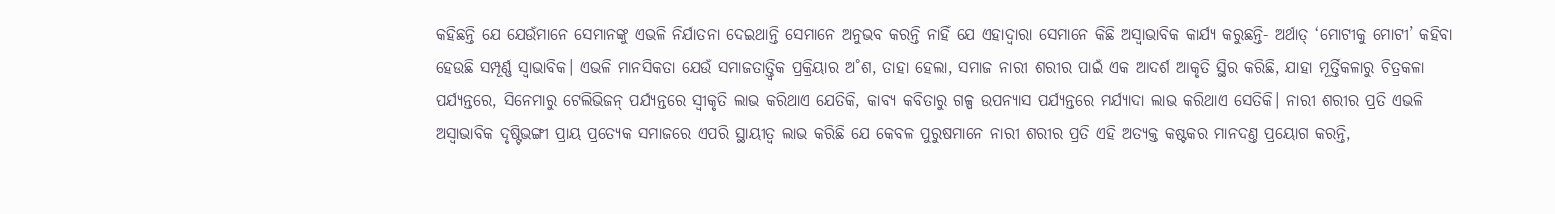କହିଛନ୍ତି ଯେ ଯେଉଁମାନେ ସେମାନଙ୍କୁ ଏଭଳି ନିର୍ଯାତନା ଦେଇଥାନ୍ତି ସେମାନେ ଅନୁଭବ କରନ୍ତି ନାହିଁ ଯେ ଏହାଦ୍ବାରା ସେମାନେ କିଛି ଅସ୍ବାଭାବିକ କାର୍ଯ୍ୟ କରୁଛନ୍ତି- ଅର୍ଥାତ୍‌ ‘ମୋଟୀକୁ ମୋଟୀ’ କହିବା ହେଉଛି ସମ୍ପୂର୍ଣ୍ଣ ସ୍ବାଭାବିକ। ଏଭଳି ମାନସିକତା ଯେଉଁ ସମାଜତାତ୍ତ୍ବିକ ପ୍ରକ୍ରିୟାର ଅ˚ଶ, ତାହା ହେଲା, ସମାଜ ନାରୀ ଶରୀର ପାଇଁ ଏକ ଆଦର୍ଶ ଆକୃତି ସ୍ଥିର କରିଛି, ଯାହା ମୂର୍ତ୍ତିକଳାରୁ ଚିତ୍ରକଳା ପର୍ଯ୍ୟନ୍ତରେ, ସିନେମାରୁ ଟେଲିଭିଜନ୍‌ ପର୍ଯ୍ୟନ୍ତରେ ସ୍ବୀକୃତି ଲାଭ କରିଥାଏ ଯେତିକି, କାବ୍ୟ କବିତାରୁ ଗଳ୍ପ ଉପନ୍ୟାସ ପର୍ଯ୍ୟନ୍ତରେ ମର୍ଯ୍ୟାଦା ଲାଭ କରିଥାଏ ସେତିକି। ନାରୀ ଶରୀର ପ୍ରତି ଏଭଳି ଅସ୍ବାଭାବିକ ଦୃଷ୍ଟିଭଙ୍ଗୀ ପ୍ରାୟ ପ୍ରତ୍ୟେକ ସମାଜରେ ଏପରି ସ୍ଥାୟୀତ୍ବ ଲାଭ କରିଛି ଯେ କେବଳ ପୁରୁଷମାନେ ନାରୀ ଶରୀର ପ୍ରତି ଏହି ଅତ୍ୟକ୍ତ କଷ୍ଟକର ମାନଦଣ୍ତ ପ୍ରୟୋଗ କରନ୍ତି,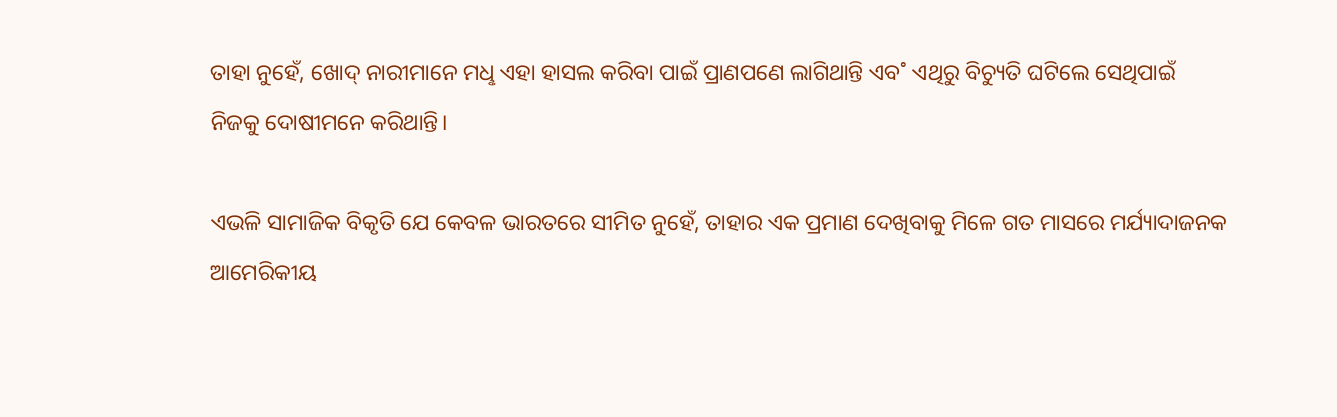ତାହା ନୁହେଁ, ଖୋଦ୍‌ ନାରୀମାନେ ମଧୢ ଏହା ହାସଲ କରିବା ପାଇଁ ପ୍ରାଣପଣେ ଲାଗିଥାନ୍ତି ଏବ˚ ଏଥିରୁ ବିଚ୍ୟୁତି ଘଟିଲେ ସେଥିପାଇଁ ନିଜକୁ ଦୋଷୀମନେ କରିଥାନ୍ତି।

ଏଭଳି ସାମାଜିକ ବିକୃତି ଯେ କେବଳ ଭାରତରେ ସୀମିତ ନୁହେଁ, ତାହାର ଏକ ପ୍ରମାଣ ଦେଖିବାକୁ ମିଳେ ଗତ ମାସରେ ମର୍ଯ୍ୟାଦାଜନକ ଆମେରିକୀୟ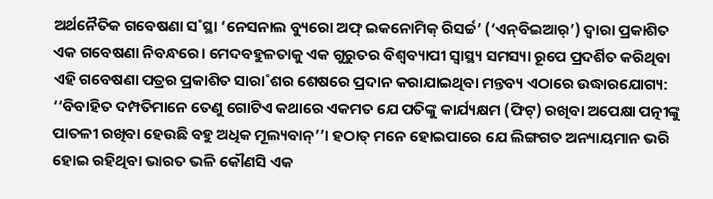ଅର୍ଥନୈତିକ ଗବେଷଣା ସ˚ସ୍ଥା ‘ନେସନାଲ ବ୍ୟୁରୋ ଅଫ୍‌ ଇକନୋମିକ୍‌ ରିସର୍ଚ୍ଚ’ (‘ଏନ୍‌ବିଇଆର‌୍‌’) ଦ୍ବାରା ପ୍ରକାଶିତ ଏକ ଗବେଷଣା ନିବନ୍ଧରେ। ମେଦବହୁଳତାକୁ ଏକ ଗୁରୁତର ବିଶ୍ବବ୍ୟାପୀ ସ୍ବାସ୍ଥ୍ୟ ସମସ୍ୟା ରୂପେ ପ୍ରଦର୍ଶିତ କରିଥିବା ଏହି ଗବେଷଣା ପତ୍ରର ପ୍ରକାଶିତ ସାରା˚ଶର ଶେଷରେ ପ୍ରଦାନ କରାଯାଇଥିବା ମନ୍ତବ୍ୟ ଏଠାରେ ଉଦ୍ଧାରଯୋଗ୍ୟ: ‘‘ବିବାହିତ ଦମ୍ପତିମାନେ ତେଣୁ ଗୋଟିଏ କଥାରେ ଏକମତ ଯେ ପତିଙ୍କୁ କାର୍ଯ୍ୟକ୍ଷମ (ଫିଟ୍‌) ରଖିବା ଅପେକ୍ଷା ପତ୍ନୀଙ୍କୁ ପାତଳୀ ରଖିବା ହେଉଛି ବହୁ ଅଧିକ ମୂଲ୍ୟବାନ୍‌’’। ହଠାତ୍‌ ମନେ ହୋଇପାରେ ଯେ ଲିଙ୍ଗଗତ ଅନ୍ୟାୟମାନ ଭରି ହୋଇ ରହିଥିବା ଭାରତ ଭଳି କୌଣସି ଏକ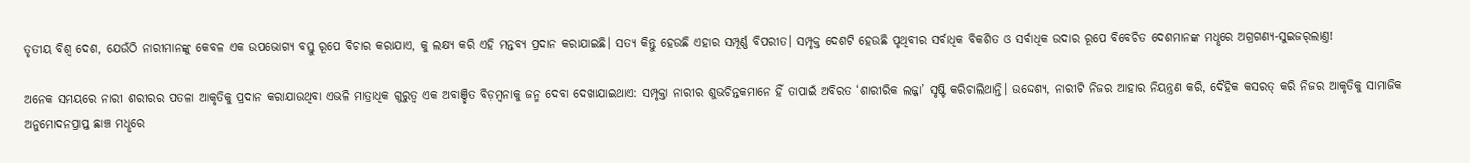ତୃତୀୟ ବିଶ୍ବ ଦେଶ, ଯେଉଁଠି ନାରୀମାନଙ୍କୁ କେବଳ ଏକ ଉପଭୋଗ୍ୟ ବସ୍ତୁ ରୂପେ ବିଚାର କରାଯାଏ, କୁ ଲକ୍ଷ୍ୟ କରି ଏହି ମନ୍ତବ୍ୟ ପ୍ରଦାନ କରାଯାଇଛି। ସତ୍ୟ କିନ୍ତୁ ହେଉଛି ଏହାର ସମ୍ପୂର୍ଣ୍ଣ ବିପରୀତ। ସମ୍ପୃକ୍ତ ଦେଶଟି ହେଉଛି ପୃଥିବୀର ସର୍ବାଧିକ ବିକଶିତ ଓ ସର୍ବାଧିକ ଉଦାର ରୂପେ ବିବେଚିତ ଦେଶମାନଙ୍କ ମଧୢରେ ଅଗ୍ରଗଣ୍ୟ-ସୁଇଜର‌୍‌ଲାଣ୍ତ!

ଅନେକ ସମୟରେ ନାରୀ ଶରୀରର ପତଳା ଆକୃତିକୁ ପ୍ରଦାନ କରାଯାଉଥିବା ଏଭଳି ମାତ୍ରାଧିକ ଗୁରୁତ୍ବ ଏକ ଅବାଞ୍ଛିତ ବିଡ଼ମ୍ବନାକୁ ଜନ୍ମ ଦେବା ଦେଖାଯାଇଥାଏ: ସମ୍ପୃକ୍ତା ନାରୀର ଶୁଭଚିନ୍ତକମାନେ ହିଁ ତାପାଇଁ ଅବିରତ ‘ଶାରୀରିକ ଲଜ୍ଜା’ ସୃଷ୍ଟି କରିଚାଲିଥାନ୍ତି। ଉଦ୍ଦେଶ୍ୟ, ନାରୀଟି ନିଜର ଆହାର ନିୟନ୍ତ୍ରଣ କରି, ଦୈହିକ କସରତ୍‌ କରି ନିଜର ଆକୃତିକୁ ସାମାଜିକ ଅନୁମୋଦନପ୍ରାପ୍ତ ଛାଞ୍ଚ ମଧୢରେ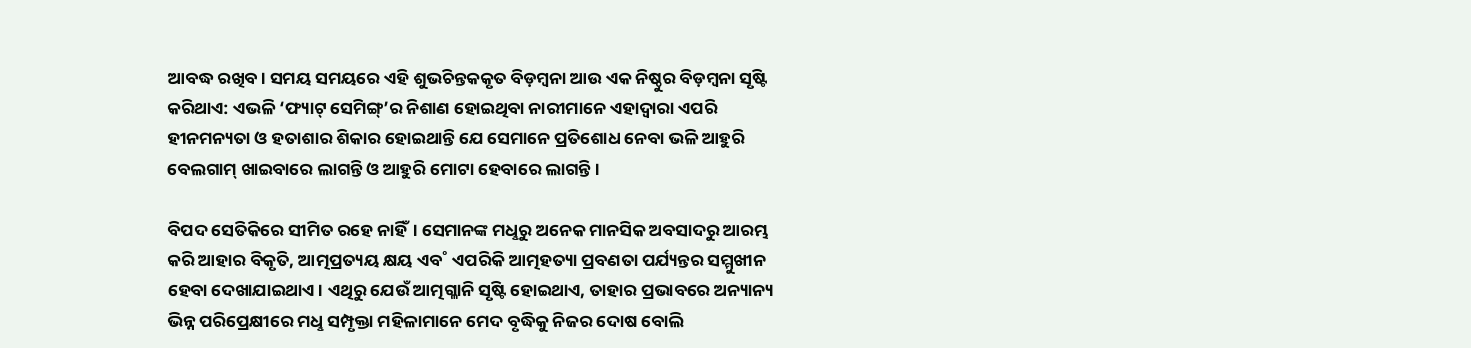ଆବଦ୍ଧ ରଖିବ। ସମୟ ସମୟରେ ଏହି ଶୁଭଚିନ୍ତକକୃତ ବିଡ଼ମ୍ବନା ଆଉ ଏକ ନିଷ୍ଠୁର ବିଡ଼ମ୍ବନା ସୃଷ୍ଟି କରିଥାଏ: ଏଭଳି ‘ଫ୍ୟାଟ୍‌ ସେମିଙ୍ଗ୍‌’ର ନିଶାଣ ହୋଇଥିବା ନାରୀମାନେ ଏହାଦ୍ବାରା ଏପରି ହୀନମନ୍ୟତା ଓ ହତାଶାର ଶିକାର ହୋଇଥାନ୍ତି ଯେ ସେମାନେ ପ୍ରତିଶୋଧ ନେବା ଭଳି ଆହୁରି ବେଲଗାମ୍‌ ଖାଇବାରେ ଲାଗନ୍ତି ଓ ଆହୁରି ମୋଟା ହେବାରେ ଲାଗନ୍ତି।

ବିପଦ ସେତିକିରେ ସୀମିତ ରହେ ନାହିଁ। ସେମାନଙ୍କ ମଧୢରୁ ଅନେକ ମାନସିକ ଅବସାଦରୁ ଆରମ୍ଭ କରି ଆହାର ବିକୃତି, ଆତ୍ମପ୍ରତ୍ୟୟ କ୍ଷୟ ଏବ˚ ଏପରିକି ଆତ୍ମହତ୍ୟା ପ୍ରବଣତା ପର୍ଯ୍ୟନ୍ତର ସମ୍ମୁଖୀନ ହେବା ଦେଖାଯାଇଥାଏ। ଏଥିରୁ ଯେଉଁ ଆତ୍ମଗ୍ଳାନି ସୃଷ୍ଟି ହୋଇଥାଏ, ତାହାର ପ୍ରଭାବରେ ଅନ୍ୟାନ୍ୟ ଭିନ୍ନ ପରିପ୍ରେକ୍ଷୀରେ ମଧୢ ସମ୍ପୃକ୍ତା ମହିଳାମାନେ ମେଦ ବୃଦ୍ଧିକୁ ନିଜର ଦୋଷ ବୋଲି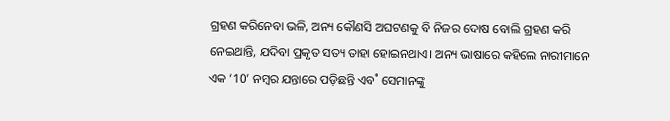ଗ୍ରହଣ କରିନେବା ଭଳି, ଅନ୍ୟ କୌଣସି ଅଘଟଣକୁ ବି ନିଜର ଦୋଷ ବୋଲି ଗ୍ରହଣ କରି ନେଇଥାନ୍ତି, ଯଦିବା ପ୍ରକୃତ ସତ୍ୟ ତାହା ହୋଇନଥାଏ। ଅନ୍ୟ ଭାଷାରେ କହିଲେ ନାରୀମାନେ ଏକ ‘10’ ନମ୍ବର ଯନ୍ତାରେ ପଡ଼ିଛନ୍ତି ଏବ˚ ସେମାନଙ୍କୁ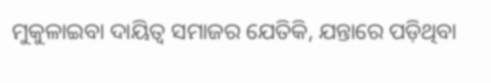ମୁକୁଳାଇବା ଦାୟିତ୍ବ ସମାଜର ଯେତିକି, ଯନ୍ତାରେ ପଡ଼ିଥିବା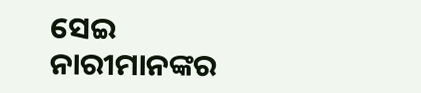ସେଇ ନାରୀମାନଙ୍କର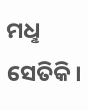ମଧୢ ସେତିକି।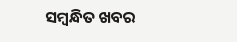ସମ୍ବନ୍ଧିତ ଖବର